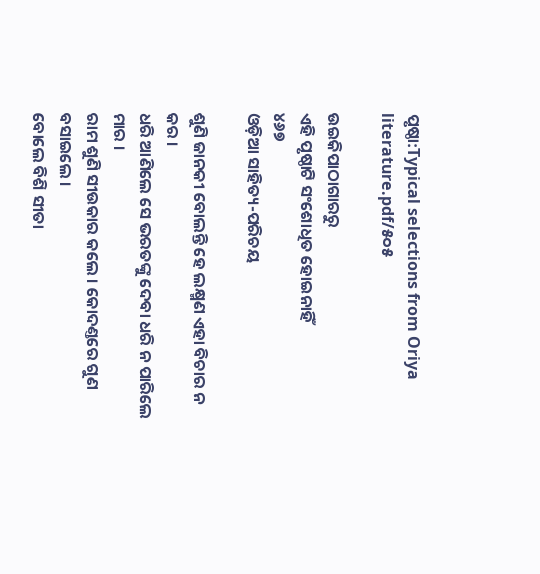ପୃଷ୍ଠା:Typical selections from Oriya literature.pdf/୫୦୫

ଉଇକିପାଠାଗାର‌ରୁ
ଏହି ପୃଷ୍ଠାଟି ସଂଶୋଧିତ ହୋଇନାହିଁ
୪୬୭
ଓଡ଼ିଆ ସାହିତ୍ୟ-ପରିଚୟ

ଶୁଣି ଜାନ‌କୀ ବୋଲନ୍ତି ହେ ଲକ୍ଷ୍ମଣ ଏହା ବିଚାର ନ କର ।
ଧରି ଆଣିଲେ ସେ ଭରତଙ୍କୁ ଦେବା ଧରି ନ ପାରିଲେ ମାର ।
ରାମ ଶୁଣି ସୀଉକାର କଲେ । କୋଦଣ୍ତରେ ଗୁଣ ବସାଇଲେ ।
ବୋଲେ ବିଶି ସୀତା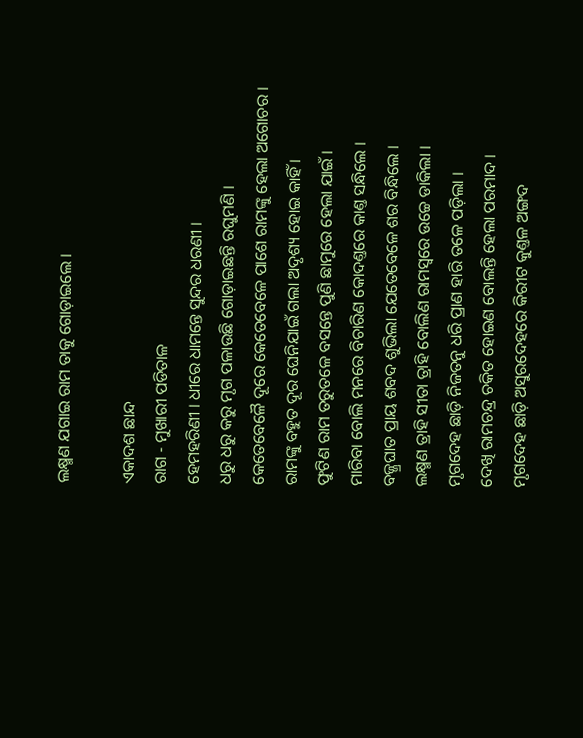ଲକ୍ଷ୍ମଣ ଯଗାଇ ରାମ ତାକୁ ଗୋଡ଼ାଇଲେ ।

ଏକାଦଶ ଛାନ୍ଦ
ରାଗ - ମୁଖାରୀ ପଡିତାଳ
ହେମହରିଣୀ । ଧୀରେ ଧାମନ୍ତେ ସୁନ୍ଦର ଧରଣୀ ।
ଧରୁ ଧରୁ କରୁ ମୃଗ ପଳାଉଛି ଗୋଡ଼ାଇଛନ୍ତି ରଘୁମଣି ।
କେତେବେଳୈ ଦୂରେ କେତେବେଳେ ପାଶେ ରାମଙ୍କୁ ହେଲା ଅଗୋଚର ।
ରାମଙ୍କୁ ବ‌ହୁତ ଦୂର ଘେନିଯାଇଁ ଗଲା ଅଦୃଶ୍ୟ ହୋଇ କାହିଁ ।
ଫୁଟିଣ ରାମ ତରୁତଳେ ବସନ୍ତେ ପୁଣି ଛାମୁରେ ହେଲା ଯାଇଁ ।
ମାରିବା ବୋଲି ମନରେ ବିଚାରିଣ କୋଦଣ୍ତରେ କାଣ୍ତ ସନ୍ଧିଲେ ।
ବଜ୍ଜ୍ରଘାତ ପ୍ରାୟ ଶ‌ବଦ ଶୁଭିଲା ଯେତେବେଳେ ଶର ବିନ୍ଧିଲେ ।
ଲକ୍ଷ୍ମଣ ତ୍ରାହି ସୀତା ତ୍ରାହି ବୋଲିଣ ରାମସ୍ୱରେ ଉଚ୍ଚେ ଡାକିଲା ।
ମୃଗଦେହ ଛାଡ଼ି ନିଜତନୁ ଧରି ପ୍ରାଣ ହାରି ତଳେ ପଡ଼ିଲା ।
ଦେଖି ରାମଚନ୍ଦ୍ର ଚକିତ ହୋଇଣ ବୋଲନ୍ତି ହେଲା ପରମାଦ ।
ମୃଗଦେହ ଛାଡ଼ି ଅସୁରଦେହରେ କିରୀଟ କୁଣ୍ତଳ ଅଙ୍ଗଦ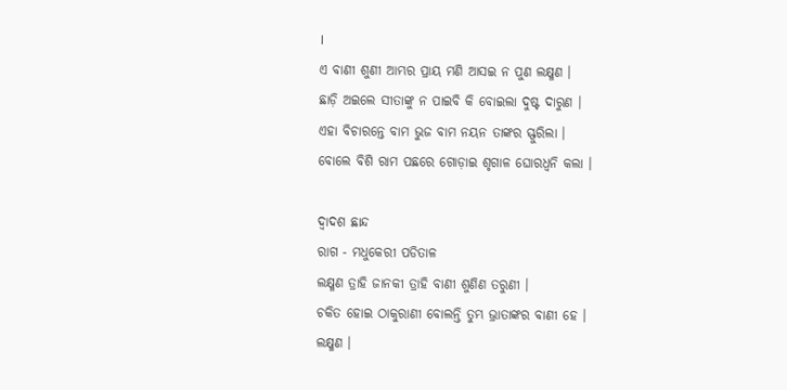।
ଏ ବାଣୀ ଶୁଣୀ ଆମ୍ଭର ପ୍ରାୟ ମଣି ଆସଇ ନ ପୁଣ ଲକ୍ଷ୍ମଣ ।
ଛାଡ଼ି ଅଇଲେ ସୀତାଙ୍କୁ ନ ପାଇବି କି ବୋଇଲା ଦୁଷ୍ଟ ଦାରୁଣ ।
ଏହା ବିଚାରନ୍ତେ ବାମ ଭୁଜ ବାମ ନୟନ ତାଙ୍କର ସ୍ଫୁରିଲା ।
ବୋଲେ ବିଶି ରାମ ପଛରେ ଗୋଡ଼ାଇ ଶୃଗାଳ ଘୋରଧ୍ୱନି କଲା ।

ଦ୍ୱାଦଶ ଛାନ୍ଦ
ରାଗ - ମଧୁକେରୀ ପଡିତାଳ
ଲକ୍ଷ୍ମଣ ତ୍ରାହି ଜାନ‌କୀ ତ୍ରାହି ବାଣୀ ଶୁଣିଣ ତରୁଣୀ ।
ଚକିତ ହୋଇ ଠାକୁରାଣୀ ବୋଲନ୍ତି ତୁମ୍ଭ ଭ୍ରାତାଙ୍କର ବାଣୀ ହେ ।
ଲକ୍ଷ୍ମଣ ।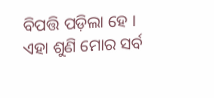ବିପତ୍ତି ପଡ଼ିଲା ହେ ।
ଏହା ଶୁଣି ମୋର ସର୍ବ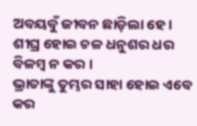ଅବୟବୁଁ ଜୀବନ ଛାଡ଼ିଲା ହେ ।
ଶୀଘ୍ର ହୋଇ ଚଳ ଧନୁଶର ଧର ବିଳମ୍ବ ନ କର ।
ଭ୍ରାତାଙ୍କୁ ତୁମ୍ଭର ସାହା ହୋଇ ଏବେ କର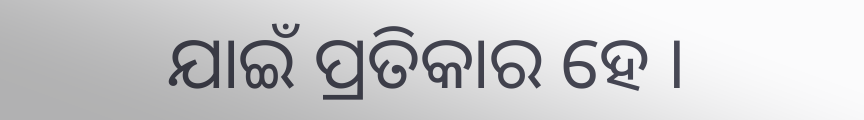ଯାଇଁ ପ୍ରତିକାର ହେ ।